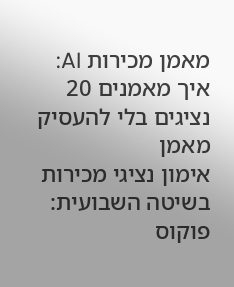מאמן מכירות AI: איך מאמנים 20 נציגים בלי להעסיק מאמן
אימון נציגי מכירות בשיטה השבועית: פוקוס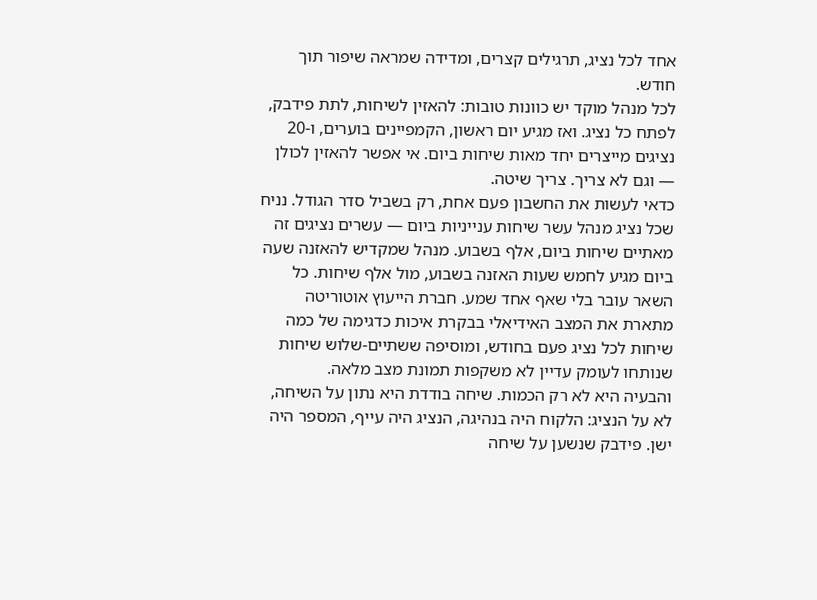אחד לכל נציג, תרגילים קצרים, ומדידה שמראה שיפור תוך חודש.
לכל מנהל מוקד יש כוונות טובות: להאזין לשיחות, לתת פידבק, לפתח כל נציג. ואז מגיע יום ראשון, הקמפיינים בוערים, ו-20 נציגים מייצרים יחד מאות שיחות ביום. אי אפשר להאזין לכולן — וגם לא צריך. צריך שיטה.
כדאי לעשות את החשבון פעם אחת, רק בשביל סדר הגודל. נניח שכל נציג מנהל עשר שיחות ענייניות ביום — עשרים נציגים זה מאתיים שיחות ביום, אלף בשבוע. מנהל שמקדיש להאזנה שעה ביום מגיע לחמש שעות האזנה בשבוע, מול אלף שיחות. כל השאר עובר בלי שאף אחד שמע. חברת הייעוץ אוטוריטה מתארת את המצב האידיאלי בבקרת איכות כדגימה של כמה שיחות לכל נציג פעם בחודש, ומוסיפה ששתיים-שלוש שיחות שנותחו לעומק עדיין לא משקפות תמונת מצב מלאה.
והבעיה היא לא רק הכמות. שיחה בודדת היא נתון על השיחה, לא על הנציג: הלקוח היה בנהיגה, הנציג היה עייף, המספר היה ישן. פידבק שנשען על שיחה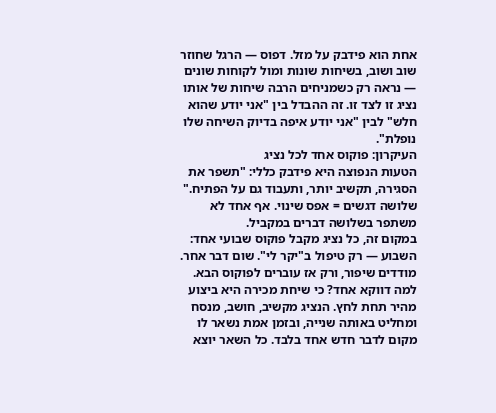אחת הוא פידבק על מזל. דפוס — הרגל שחוזר שוב ושוב, בשיחות שונות ומול לקוחות שונים — נראה רק כשמניחים הרבה שיחות של אותו נציג זו לצד זו. זה ההבדל בין "אני יודע שהוא חלש" לבין "אני יודע איפה בדיוק השיחה שלו נופלת".
העיקרון: פוקוס אחד לכל נציג
הטעות הנפוצה היא פידבק כללי: "תשפר את הסגירה, תקשיב יותר, ותעבוד גם על הפתיח." שלושה דגשים = אפס שינוי. אף אחד לא משתפר בשלושה דברים במקביל.
במקום זה, כל נציג מקבל פוקוס שבועי אחד: השבוע — רק טיפול ב"יקר לי". שום דבר אחר. מודדים שיפור, ורק אז עוברים לפוקוס הבא.
למה דווקא אחד? כי שיחת מכירה היא ביצוע מהיר תחת לחץ. הנציג מקשיב, חושב, מנסח ומחליט באותה שנייה, ובזמן אמת נשאר לו מקום לדבר חדש אחד בלבד. כל השאר יוצא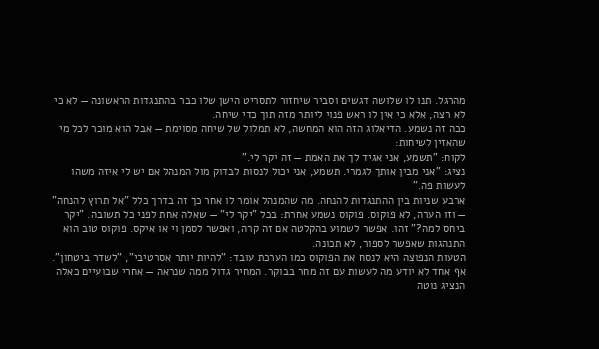מהרגל. תנו לו שלושה דגשים וסביר שיחזור לתסריט הישן שלו כבר בהתנגדות הראשונה — לא כי לא רצה, אלא כי אין לו ראש פנוי ליותר מזה תוך כדי שיחה.
ככה זה נשמע. הדיאלוג הזה הוא המחשה, לא תמלול של שיחה מסוימת — אבל הוא מוכר לכל מי שהאזין לשיחות:
לקוח: "תשמע, אני אגיד לך את האמת — זה יקר לי."
נציג: "אני מבין אותך לגמרי. תשמע, אני יכול לנסות לבדוק מול המנהל אם יש לי איזה משהו לעשות פה."
ארבע שניות בין ההתנגדות להנחה. מה שהמנהל אומר לו אחר כך זה בדרך כלל "אל תרוץ להנחה" — וזו הערה, לא פוקוס. פוקוס נשמע אחרת: בכל "יקר לי" — שאלה אחת לפני כל תשובה. "יקר ביחס למה?" זהו. אפשר לשמוע בהקלטה אם זה קרה, ואפשר לסמן וי או איקס. פוקוס טוב הוא התנהגות שאפשר לספור, לא תכונה.
הטעות הנפוצה היא לנסח את הפוקוס כמו הערכת עובד: "להיות יותר אסרטיבי", "לשדר ביטחון". אף אחד לא יודע מה לעשות עם זה מחר בבוקר. המחיר גדול ממה שנראה — אחרי שבועיים כאלה הנציג נוטה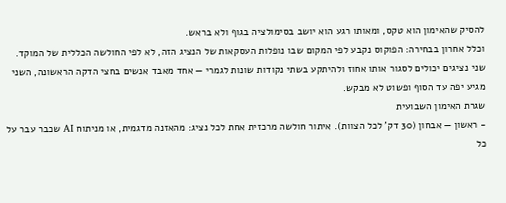להסיק שהאימון הוא טקס, ומאותו רגע הוא יושב בסימולציה בגוף ולא בראש.
וכלל אחרון בבחירה: הפוקוס נקבע לפי המקום שבו נופלות העסקאות של הנציג הזה, לא לפי החולשה הכללית של המוקד. שני נציגים יכולים לסגור אותו אחוז ולהיתקע בשתי נקודות שונות לגמרי — אחד מאבד אנשים בחצי הדקה הראשונה, השני מגיע יפה עד הסוף ופשוט לא מבקש.
שגרת האימון השבועית
- ראשון — אבחון (30 דק' לכל הצוות). איתור חולשה מרכזית אחת לכל נציג: מהאזנה מדגמית, או מניתוח AI שכבר עבר על כל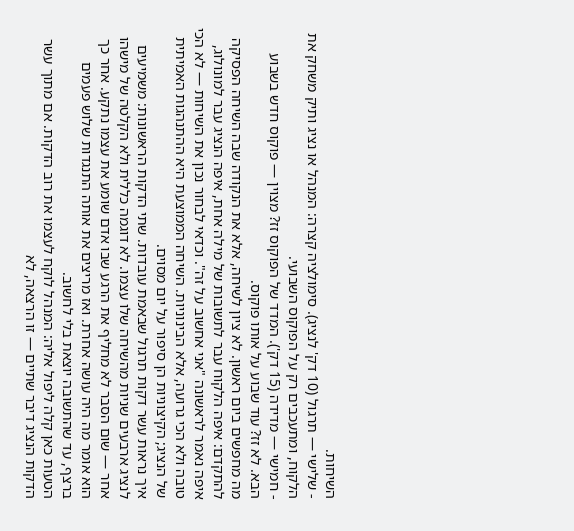השיחות.
- שלישי — תרגול (10 דק' לנציג). סימולציה קצרה: המנהל או נציג ותיק משחק את הלקוח, ומתעכבים רק על הפוקוס השבועי.
- חמישי — מדידה (15 דק'). המדד של הפוקוס זז? מצוין — פוקוס חדש בשבוע הבא. לא זז? עוד שבוע על אותו פוקוס.
מה מחפשים ביום ראשון. לא ציון לשיחה, אלא את הנקודה שבה השיחה הפסיקה להתקדם: איפה הלקוח עבר לתשובות של מילה אחת, איפה הנציג עבר למונולוג, איפה נאמר לראשונה "אני אחשוב על זה". וכדאי לבחור נכון את השיחות — לא הכי טובה ולא הכי גרועה, אלא הבינוניות. השיחה הממוצעת היא ההתנהגות האמיתית של הנציג; הקיצוניות הן סיפור על יום מסוים.
איך נראות עשר דקות תרגול שבאמת עובדות. שתי הדקות הראשונות: משמיעים לנציג ארבעים שניות מהשיחה שלו עצמו. לא דוגמה כללית ולא הקלטה של מישהו אחר — שום הסבר לא מחליף את הרגע שבו אדם שומע את עצמו נתקע. אחר כך הוא אומר מה היה עושה אחרת. ואז מריצים את אותה התנגדות שלוש פעמים ברצף, עד שהתשובה יוצאת בלי לחשוב.
הטעות כאן קלה ליפול אליה: המנהל לוקח לעצמו את רוב הדקות. אם מתוך עשר הדקות הנציג דיבר שתיים — זו הרצאה, לא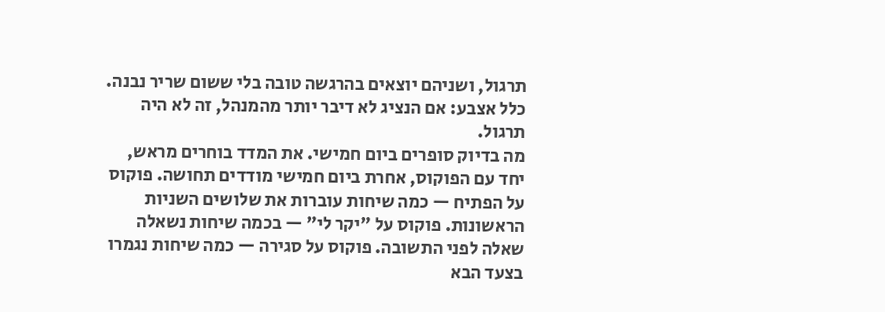תרגול, ושניהם יוצאים בהרגשה טובה בלי ששום שריר נבנה. כלל אצבע: אם הנציג לא דיבר יותר מהמנהל, זה לא היה תרגול.
מה בדיוק סופרים ביום חמישי. את המדד בוחרים מראש, יחד עם הפוקוס, אחרת ביום חמישי מודדים תחושה. פוקוס על הפתיח — כמה שיחות עוברות את שלושים השניות הראשונות. פוקוס על "יקר לי" — בכמה שיחות נשאלה שאלה לפני התשובה. פוקוס על סגירה — כמה שיחות נגמרו בצעד הבא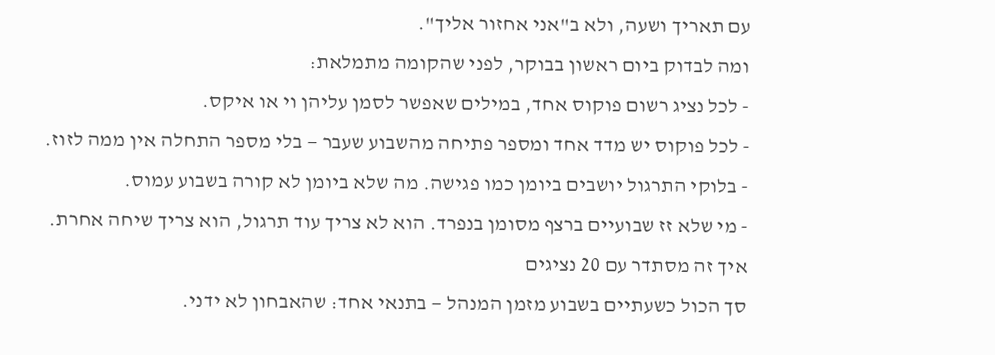עם תאריך ושעה, ולא ב"אני אחזור אליך".
ומה לבדוק ביום ראשון בבוקר, לפני שהקומה מתמלאת:
- לכל נציג רשום פוקוס אחד, במילים שאפשר לסמן עליהן וי או איקס.
- לכל פוקוס יש מדד אחד ומספר פתיחה מהשבוע שעבר — בלי מספר התחלה אין ממה לזוז.
- בלוקי התרגול יושבים ביומן כמו פגישה. מה שלא ביומן לא קורה בשבוע עמוס.
- מי שלא זז שבועיים ברצף מסומן בנפרד. הוא לא צריך עוד תרגול, הוא צריך שיחה אחרת.
איך זה מסתדר עם 20 נציגים
סך הכול כשעתיים בשבוע מזמן המנהל — בתנאי אחד: שהאבחון לא ידני.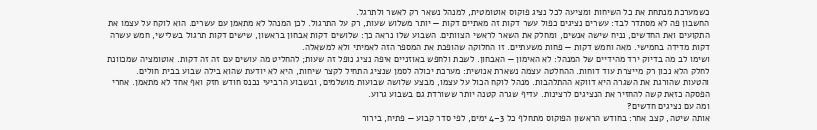כשמערכת מנתחת את כל השיחות ומציעה לכל נציג פוקוס אוטומטית, למנהל נשאר רק לאשר ולתרגל.
החשבון פה לא מסתדר לבד: עשרים נציגים כפול עשר דקות זה מאתיים דקות — יותר משלוש שעות, רק על התרגול. לכן המנהל לא מתאמן עם עשרים. הוא לוקח על עצמו את התקועים ואת החדשים, נניח שישה אנשים, ומחלק את השאר לראשי הצוותים. השבוע שלו נראה כך: שלושים דקות אבחון בראשון, שישים דקות תרגול בשלישי, חמש עשרה דקות מדידה בחמישי. מאה וחמש דקות — פחות משעתיים. זו החלוקה שהופכת את המספר הזה לאמיתי ולא למשאלה.
ושימו לב מה בדיוק ירד מהידיים של המנהל: לא האימון — האבחון. לשבת ולחפש באוזניים איפה נציג נופל זה שעות; להחליט מה עושים עם זה זה דקות. אוטומציה שמכוונת לחלק הלא נכון רק מייצרת עוד דוחות. ההחלטה עצמה נשארת אנושית: מערכת יכולה לסמן שנציג התחיל לקצר שיחות, היא לא יודעת שהוא בילה שבוע בבית חולים.
והטעות שהורגת את השגרה היא דווקא ההתלהבות. מנהל לוקח הכול על עצמו, מבצע שלושה שבועות מושלמים, ובשבוע הרביעי נכנס חודש חזק ואף אחד לא מתאמן. אחרי הפסקה כזאת קשה להחזיר את הנציגים לרצינות. עדיף שגרה קטנה יותר ששורדת גם בשבוע גרוע.
ומה עם נציגים חדשים?
אותה שיטה, קצב אחר: בחודש הראשון הפוקוס מתחלף כל 3–4 ימים, לפי סדר קבוע — פתיח, בירור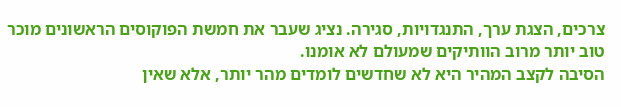צרכים, הצגת ערך, התנגדויות, סגירה. נציג שעבר את חמשת הפוקוסים הראשונים מוכר טוב יותר מרוב הוותיקים שמעולם לא אומנו.
הסיבה לקצב המהיר היא לא שחדשים לומדים מהר יותר, אלא שאין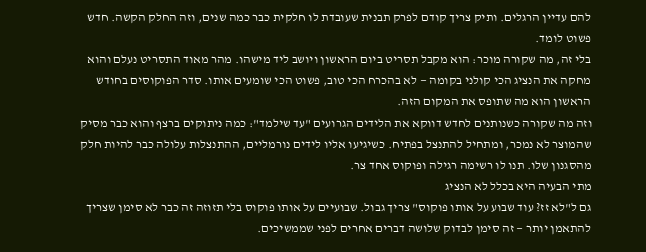להם עדיין הרגלים. ותיק צריך קודם לפרק תבנית שעובדת לו חלקית כבר כמה שנים, וזה החלק הקשה. חדש פשוט לומד.
בלי זה, מה שקורה מוכר: הוא מקבל תסריט ביום הראשון ויושב ליד מישהו. מהר מאוד התסריט נעלם והוא מחקה את הנציג הכי קולני בקומה — לא בהכרח הכי טוב, פשוט הכי שומעים אותו. סדר הפוקוסים בחודש הראשון הוא מה שתופס את המקום הזה.
וזה מה שקורה כשנותנים לחדש דווקא את הלידים הגרועים "עד שילמד": כמה ניתוקים ברצף והוא כבר מסיק שהמוצר לא נמכר, ומתחיל להתנצל בפתיח. כשיגיעו אליו לידים נורמליים, ההתנצלות עלולה כבר להיות חלק מהסגנון שלו. תנו לו רשימה רגילה ופוקוס אחד צר.
מתי הבעיה היא בכלל לא הנציג
גם ל"לא זז? עוד שבוע על אותו פוקוס" צריך גבול. שבועיים על אותו פוקוס בלי תזוזה זה כבר לא סימן שצריך להתאמן יותר — זה סימן לבדוק שלושה דברים אחרים לפני שממשיכים.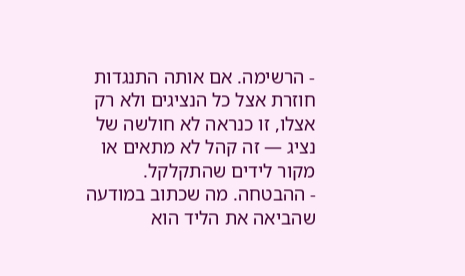- הרשימה. אם אותה התנגדות חוזרת אצל כל הנציגים ולא רק אצלו, זו כנראה לא חולשה של נציג — זה קהל לא מתאים או מקור לידים שהתקלקל.
- ההבטחה. מה שכתוב במודעה שהביאה את הליד הוא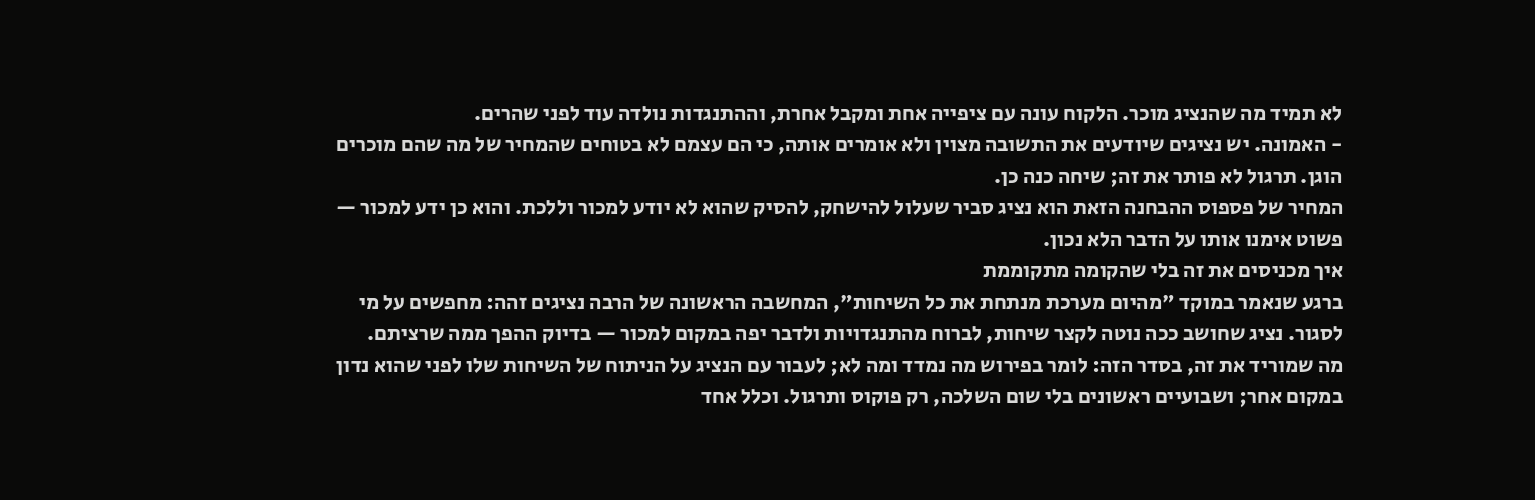לא תמיד מה שהנציג מוכר. הלקוח עונה עם ציפייה אחת ומקבל אחרת, וההתנגדות נולדה עוד לפני שהרים.
- האמונה. יש נציגים שיודעים את התשובה מצוין ולא אומרים אותה, כי הם עצמם לא בטוחים שהמחיר של מה שהם מוכרים הוגן. תרגול לא פותר את זה; שיחה כנה כן.
המחיר של פספוס ההבחנה הזאת הוא נציג סביר שעלול להישחק, להסיק שהוא לא יודע למכור וללכת. והוא כן ידע למכור — פשוט אימנו אותו על הדבר הלא נכון.
איך מכניסים את זה בלי שהקומה מתקוממת
ברגע שנאמר במוקד "מהיום מערכת מנתחת את כל השיחות", המחשבה הראשונה של הרבה נציגים זהה: מחפשים על מי לסגור. נציג שחושב ככה נוטה לקצר שיחות, לברוח מהתנגדויות ולדבר יפה במקום למכור — בדיוק ההפך ממה שרציתם.
מה שמוריד את זה, בסדר הזה: לומר בפירוש מה נמדד ומה לא; לעבור עם הנציג על הניתוח של השיחות שלו לפני שהוא נדון במקום אחר; ושבועיים ראשונים בלי שום השלכה, רק פוקוס ותרגול. וכלל אחד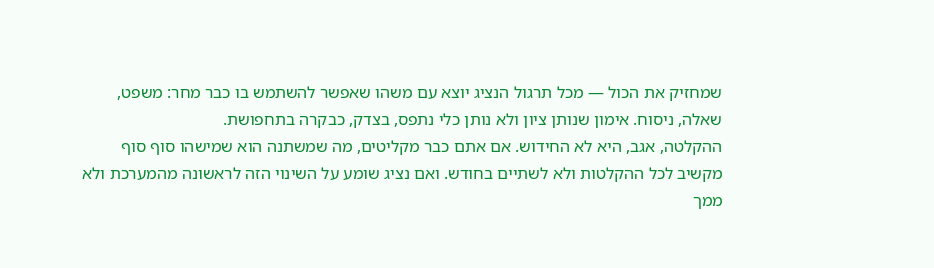שמחזיק את הכול — מכל תרגול הנציג יוצא עם משהו שאפשר להשתמש בו כבר מחר: משפט, שאלה, ניסוח. אימון שנותן ציון ולא נותן כלי נתפס, בצדק, כבקרה בתחפושת.
ההקלטה, אגב, היא לא החידוש. אם אתם כבר מקליטים, מה שמשתנה הוא שמישהו סוף סוף מקשיב לכל ההקלטות ולא לשתיים בחודש. ואם נציג שומע על השינוי הזה לראשונה מהמערכת ולא ממך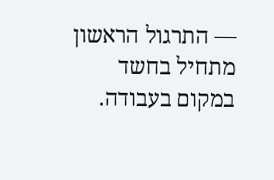— התרגול הראשון מתחיל בחשד במקום בעבודה.